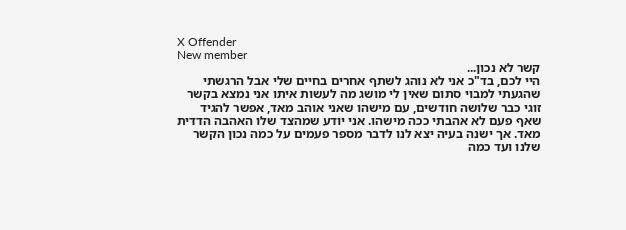X Offender
New member
קשר לא נכון...
היי לכם, בד"כ אני לא נוהג לשתף אחרים בחיים שלי אבל הרגשתי שהגעתי למבוי סתום שאין לי מושג מה לעשות איתו אני נמצא בקשר זוגי כבר שלושה חודשים, עם מישהו שאני אוהב מאד, אפשר להגיד שאף פעם לא אהבתי ככה מישהו. אני יודע שמהצד שלו האהבה הדדית מאד. אך ישנה בעיה יצא לנו לדבר מספר פעמים על כמה נכון הקשר שלנו ועד כמה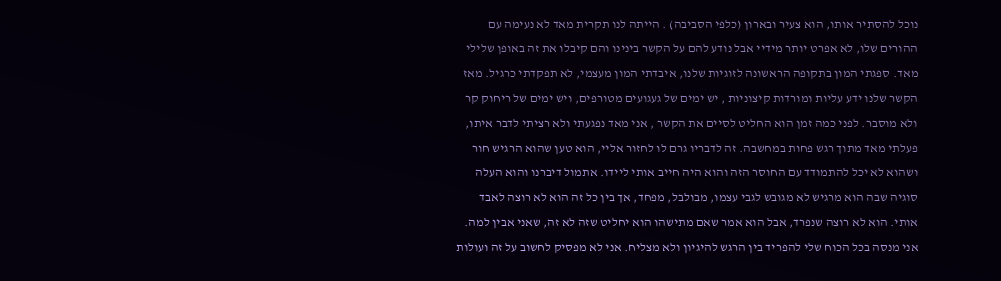נוכל להסתיר אותו, הוא צעיר ובארון (כלפי הסביבה) . הייתה לנו תקרית מאד לא נעימה עם ההורים שלו, לא אפרט יותר מידיי אבל נודע להם על הקשר בינינו והם קיבלו את זה באופן שלילי מאד. ספגתי המון בתקופה הראשונה לזוגיות שלנו, איבדתי המון מעצמי, לא תפקדתי כרגיל. מאז הקשר שלנו ידע עליות ומורדות קיצוניות , יש ימים של געגועים מטורפים, ויש ימים של ריחוק קר ולא מוסבר. לפני כמה זמן הוא החליט לסיים את הקשר , אני מאד נפגעתי ולא רציתי לדבר איתו, פעלתי מאד מתוך רגש פחות במחשבה. זה לדבריו גרם לו לחזור אליי, הוא טען שהוא הרגיש חור ושהוא לא יכל להתמודד עם החוסר הזה והוא היה חייב אותי ליידו. אתמול דיברנו והוא העלה סוגיה שבה הוא מרגיש לא מגובש לגבי עצמו, מבולבל, מפחד, אך בין כל זה הוא לא רוצה לאבד אותי. הוא לא רוצה שנפרד, אבל הוא אמר שאם מתישהו הוא יחליט שזה לא זה, שאני אבין למה. אני מנסה בכל הכוח שלי להפריד בין הרגש להיגיון ולא מצליח. אני לא מפסיק לחשוב על זה ועולות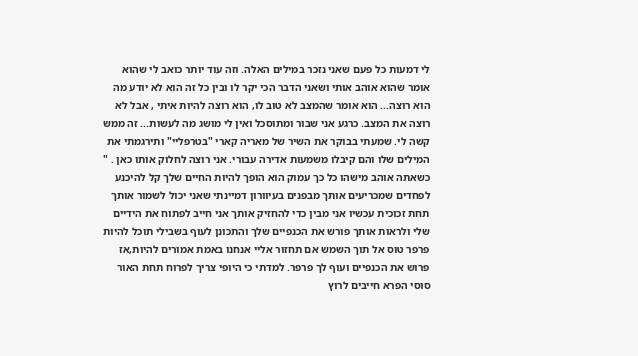לי דמעות כל פעם שאני נזכר במילים האלה. וזה עוד יותר כואב לי שהוא אומר שהוא אוהב אותי ושאני הדבר הכי יקר לו ובין כל זה הוא לא יודע מה הוא רוצה... הוא אומר שהמצב לא טוב לו, הוא רוצה להיות איתי , אבל לא רוצה את המצב. כרגע אני שבור ומתוסכל ואין לי מושג מה לעשות... זה ממש קשה לי. שמעתי בבוקר את השיר של מאריה קארי "בטרפליי" ותירגמתי את המילים שלו והם קיבלו משמעות אדירה עבורי. אני רוצה לחלוק אותו כאן . " כשאתה אוהב מישהו כל כך עמוק הוא הופך להיות החיים שלך קל להיכנע לפחדים שמכריעים אותך מבפנים בעיוורון דמיינתי שאני יכול לשמור אותך תחת זכוכית עכשיו אני מבין כדי להחזיק אותך אני חייב לפתוח את הידיים שלי ולראות אותך פורש את הכנפיים שלך והתכונן לעוף בשבילי תוכל להיות פרפר טוס אל תוך השמש אם תחזור אליי אנחנו באמת אמורים להיות,אז פרוש את הכנפיים ועוף לך פרפר. למדתי כי היופי צריך לפרוח תחת האור סוסי הפרא חייבים לרוץ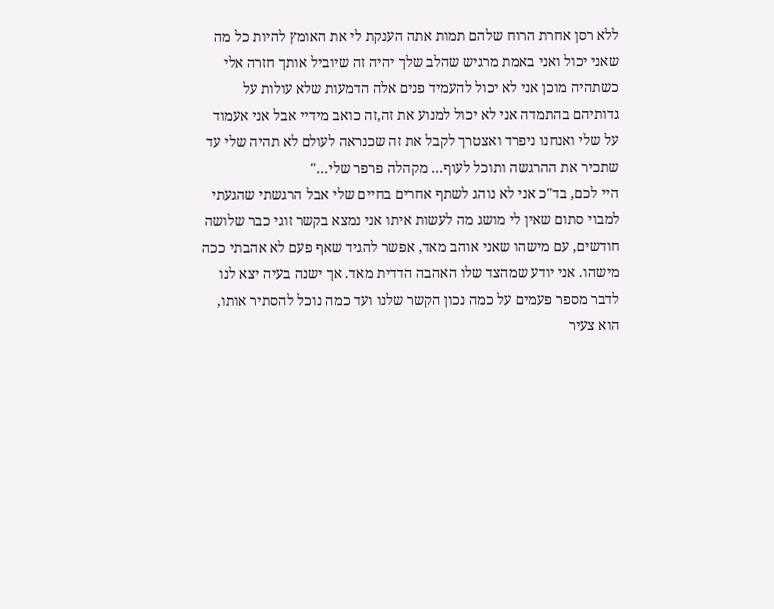ללא רסן אחרת הרוח שלהם תמות אתה הענקת לי את האומץ להיות כל מה שאני יכול ואני באמת מרגיש שהלב שלך יהיה זה שיוביל אותך חזרה אלי כשתהיה מוכן אני לא יכול להעמיד פנים אלה הדמעות שלא עולות על גדותיהם בהתמדה אני לא יכול למנוע את זה,זה כואב מידיי אבל אני אעמוד על שלי ואנחנו ניפרד ואצטרך לקבל את זה שכנראה לעולם לא תהיה שלי עד שתכיר את ההרגשה ותוכל לעוף... מקהלה פרפר שלי..."
היי לכם, בד"כ אני לא נוהג לשתף אחרים בחיים שלי אבל הרגשתי שהגעתי למבוי סתום שאין לי מושג מה לעשות איתו אני נמצא בקשר זוגי כבר שלושה חודשים, עם מישהו שאני אוהב מאד, אפשר להגיד שאף פעם לא אהבתי ככה מישהו. אני יודע שמהצד שלו האהבה הדדית מאד. אך ישנה בעיה יצא לנו לדבר מספר פעמים על כמה נכון הקשר שלנו ועד כמה נוכל להסתיר אותו, הוא צעיר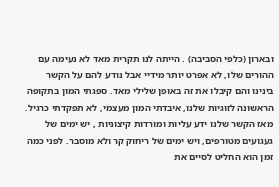ובארון (כלפי הסביבה) . הייתה לנו תקרית מאד לא נעימה עם ההורים שלו, לא אפרט יותר מידיי אבל נודע להם על הקשר בינינו והם קיבלו את זה באופן שלילי מאד. ספגתי המון בתקופה הראשונה לזוגיות שלנו, איבדתי המון מעצמי, לא תפקדתי כרגיל. מאז הקשר שלנו ידע עליות ומורדות קיצוניות , יש ימים של געגועים מטורפים, ויש ימים של ריחוק קר ולא מוסבר. לפני כמה זמן הוא החליט לסיים את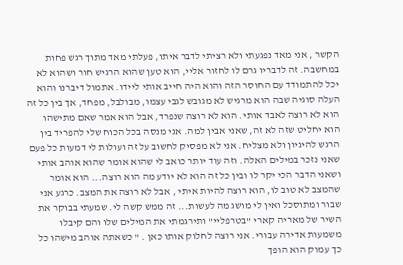הקשר , אני מאד נפגעתי ולא רציתי לדבר איתו, פעלתי מאד מתוך רגש פחות במחשבה. זה לדבריו גרם לו לחזור אליי, הוא טען שהוא הרגיש חור ושהוא לא יכל להתמודד עם החוסר הזה והוא היה חייב אותי ליידו. אתמול דיברנו והוא העלה סוגיה שבה הוא מרגיש לא מגובש לגבי עצמו, מבולבל, מפחד, אך בין כל זה הוא לא רוצה לאבד אותי. הוא לא רוצה שנפרד, אבל הוא אמר שאם מתישהו הוא יחליט שזה לא זה, שאני אבין למה. אני מנסה בכל הכוח שלי להפריד בין הרגש להיגיון ולא מצליח. אני לא מפסיק לחשוב על זה ועולות לי דמעות כל פעם שאני נזכר במילים האלה. וזה עוד יותר כואב לי שהוא אומר שהוא אוהב אותי ושאני הדבר הכי יקר לו ובין כל זה הוא לא יודע מה הוא רוצה... הוא אומר שהמצב לא טוב לו, הוא רוצה להיות איתי , אבל לא רוצה את המצב. כרגע אני שבור ומתוסכל ואין לי מושג מה לעשות... זה ממש קשה לי. שמעתי בבוקר את השיר של מאריה קארי "בטרפליי" ותירגמתי את המילים שלו והם קיבלו משמעות אדירה עבורי. אני רוצה לחלוק אותו כאן . " כשאתה אוהב מישהו כל כך עמוק הוא הופך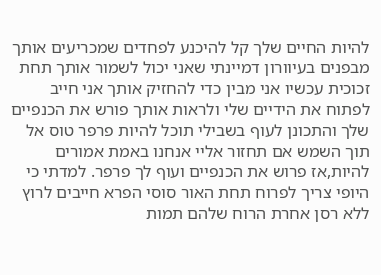להיות החיים שלך קל להיכנע לפחדים שמכריעים אותך מבפנים בעיוורון דמיינתי שאני יכול לשמור אותך תחת זכוכית עכשיו אני מבין כדי להחזיק אותך אני חייב לפתוח את הידיים שלי ולראות אותך פורש את הכנפיים שלך והתכונן לעוף בשבילי תוכל להיות פרפר טוס אל תוך השמש אם תחזור אליי אנחנו באמת אמורים להיות,אז פרוש את הכנפיים ועוף לך פרפר. למדתי כי היופי צריך לפרוח תחת האור סוסי הפרא חייבים לרוץ ללא רסן אחרת הרוח שלהם תמות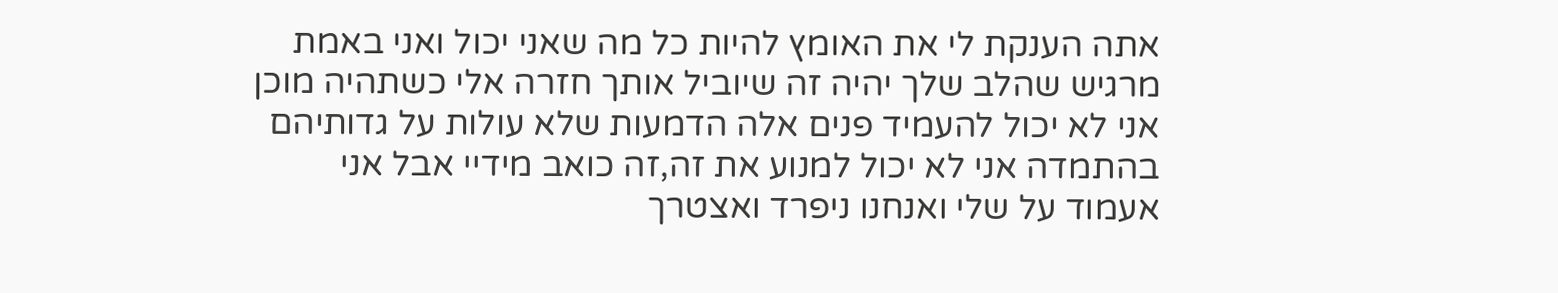אתה הענקת לי את האומץ להיות כל מה שאני יכול ואני באמת מרגיש שהלב שלך יהיה זה שיוביל אותך חזרה אלי כשתהיה מוכן אני לא יכול להעמיד פנים אלה הדמעות שלא עולות על גדותיהם בהתמדה אני לא יכול למנוע את זה,זה כואב מידיי אבל אני אעמוד על שלי ואנחנו ניפרד ואצטרך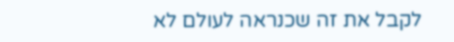לקבל את זה שכנראה לעולם לא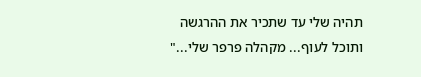תהיה שלי עד שתכיר את ההרגשה ותוכל לעוף... מקהלה פרפר שלי..."